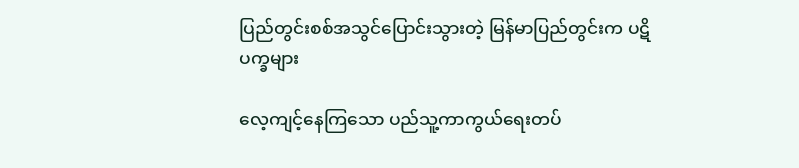ပြည်တွင်းစစ်အသွင်ပြောင်းသွားတဲ့ မြန်မာပြည်တွင်းက ပဋိပက္ခများ

လေ့ကျင့်နေကြသော ပည်သူ့ကာကွယ်ရေးတပ်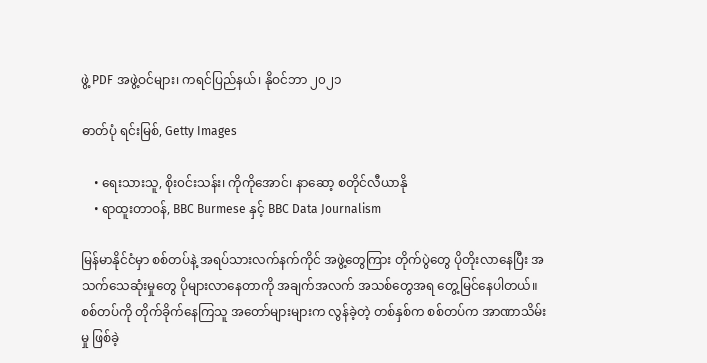ဖွဲ့ PDF အဖွဲ့ဝင်များ၊ ကရင်ပြည်နယ်၊ နိုဝင်ဘာ ၂၀၂၁

ဓာတ်ပုံ ရင်းမြစ်, Getty Images

    • ရေးသားသူ, စိုး၀င်းသန်း၊ ကိုကိုအောင်၊ နာဆော့ စတိုင်လီယာနို
    • ရာထူးတာဝန်, BBC Burmese နှင့် BBC Data Journalism

မြန်မာနိုင်ငံမှာ စစ်တပ်နဲ့ အရပ်သားလက်နက်ကိုင် အဖွဲ့တွေကြား တိုက်ပွဲတွေ ပိုတိုးလာနေပြီး အသက်သေဆုံးမှုတွေ ပိုများလာနေတာကို အချက်အလက် အသစ်တွေအရ တွေ့မြင်နေပါတယ်။ စစ်တပ်ကို တိုက်ခိုက်နေကြသူ အတော်များများက လွန်ခဲ့တဲ့ တစ်နှစ်က စစ်တပ်က အာဏာသိမ်းမှု ဖြစ်ခဲ့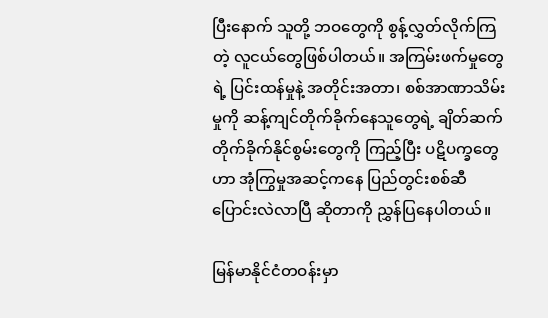ပြီးနောက် သူတို့ ဘဝတွေကို စွန့်လွှတ်လိုက်ကြတဲ့ လူငယ်တွေဖြစ်ပါတယ်။ အကြမ်းဖက်မှုတွေရဲ့ ပြင်းထန်မှုနဲ့ အတိုင်းအတာ၊ စစ်အာဏာသိမ်းမှုကို ဆန့်ကျင်တိုက်ခိုက်နေသူတွေရဲ့ ချိတ်ဆက် တိုက်ခိုက်နိုင်စွမ်းတွေကို ကြည့်ပြီး ပဋိပက္ခတွေဟာ အုံကြွမှုအဆင့်ကနေ ပြည်တွင်းစစ်ဆီ ပြောင်းလဲလာပြီ ဆိုတာကို ညွှန်ပြနေပါတယ်။

မြန်မာနိုင်ငံတဝန်းမှာ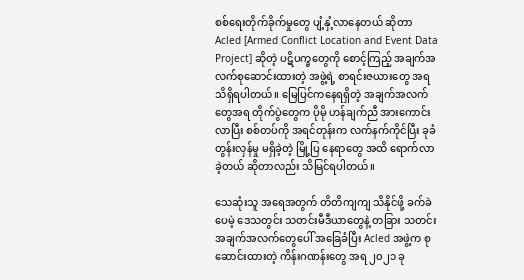စစ်ရေးတိုက်ခိုက်မှုတွေ ပျံ့နှံ့လာနေတယ် ဆိုတာ Acled [Armed Conflict Location and Event Data Project] ဆိုတဲ့ ပဋိပက္ခတွေကို စောင့်ကြည့် အချက်အလက်စုဆောင်းထားတဲ့ အဖွဲ့ရဲ့ စာရင်းဇယားတွေ အရ သိရှိရပါတယ်။ မြေပြင်ကနေရရှိတဲ့ အချက်အလက်တွေအရ တိုက်ပွဲတွေက ပိုမို ဟန်ချက်ညီ အားကောင်းလာပြီး စစ်တပ်ကို အရင်တုန်းက လက်နက်ကိုင်ပြီး ခုခံတွန်းလှန်မှု မရှိခဲ့တဲ့ မြို့ပြ နေရာတွေ အထိ ရောက်လာခဲ့တယ် ဆိုတာလည်း သိမြင်ရပါတယ်။

သေဆုံးသူ အရေအတွက် တိတိကျကျ သိနိုင်ဖို့ ခက်ခဲပေမဲ့ ဒေသတွင်း သတင်းမီဒီယာတွေနဲ့ တခြား သတင်း အချက်အလက်တွေပေါ် အခြေခံပြီး Acled အဖွဲ့က စုဆောင်းထားတဲ့ ကိန်းဂဏန်းတွေ အရ ၂၀၂၁ ခု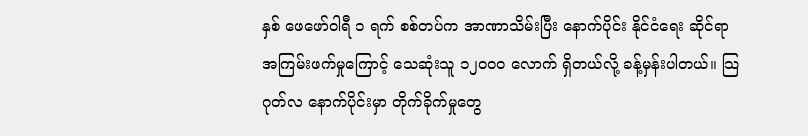နှစ် ဖေဖော်ဝါရီ ၁ ရက် စစ်တပ်က အာဏာသိမ်းပြီး နောက်ပိုင်း နိုင်ငံရေး ဆိုင်ရာ အကြမ်းဖက်မှုကြောင့် သေဆုံးသူ ၁၂၀၀၀ လောက် ရှိတယ်လို့ ခန့်မှန်းပါတယ်။ သြဂုတ်လ နောက်ပိုင်းမှာ တိုက်ခိုက်မှုတွေ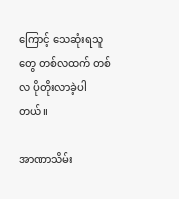ကြောင့် သေဆုံးရသူတွေ တစ်လထက် တစ်လ ပိုတိုးလာခဲ့ပါတယ်။

အာဏာသိမ်း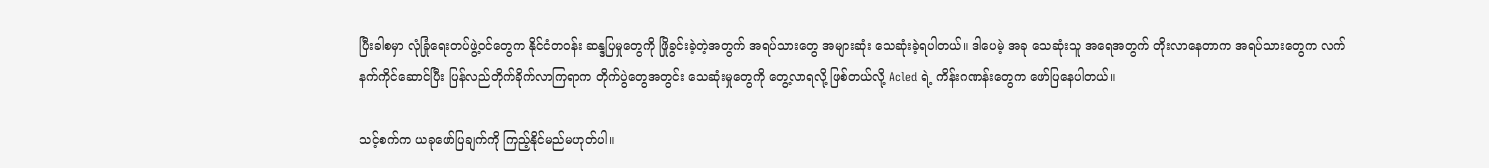ပြီးခါစမှာ လုံခြုံရေးတပ်ဖွဲ့ဝင်တွေက နိုင်ငံတဝန်း ဆန္ဒပြမှုတွေကို ဖြိုခွင်းခဲ့တဲ့အတွက် အရပ်သားတွေ အများဆုံး သေဆုံးခဲ့ရပါတယ်။ ဒါပေမဲ့ အခု သေဆုံးသူ အရေအတွက် တိုးလာနေတာက အရပ်သားတွေက လက်နက်ကိုင်ဆောင်ပြီး ပြန်လည်တိုက်ခိုက်လာကြရာက တိုက်ပွဲတွေအတွင်း သေဆုံးမှုတွေကို တွေ့လာရလို့ ဖြစ်တယ်လို့ Acled ရဲ့ ကိန်းဂဏန်းတွေက ဖော်ပြနေပါတယ်။

သင့်စက်က ယခုဖော်ပြချက်ကို ကြည့်နိုင်မည်မဟုတ်ပါ။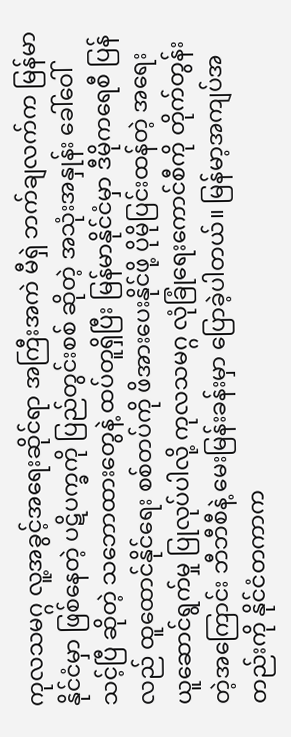ကုလသမဂ္ဂ လူ့အခွင့်အရေးဆိုင်ရာ အကြီးအကဲ မီရှဲ ဘက်ချလက်က မြန်မာနိုင်ငံမှာ ဖြစ်နေတဲ့ ပဋိပက္ခကို ပြည်တွင်းစစ် ဆိုတဲ့ အသုံးအနှုန်း ခေါ်ဝေါ် သင့်ပြီ ဆိုတဲ့ သဘောထားတွေနဲ့ ထပ်တူရှိပြီး မြန်မာနိုင်ငံမှာ ဒီမိုကရေစီ ပြန်လည် ထူထောင်နိုင်ရေး စစ်တပ်ကို ဖိအားပေးနိုင်ဖို့ ပိုမိုပြင်းထန်တဲ့ အရေးယူဆောင်ရွက်မှု ပြုလုပ်ပါလို့ ကုလသမဂ္ဂ လုံခြုံရေးကောင်စီကို တိုက်တွန်းတဲ့အကြောင်း ဘီဘီစီနဲ့ မေးမြန်းခန်းမှာ ပြောခဲ့ပါတယ်။ မြန်မာ့အကျပ်အတည်းကို နိုင်ငံတကာက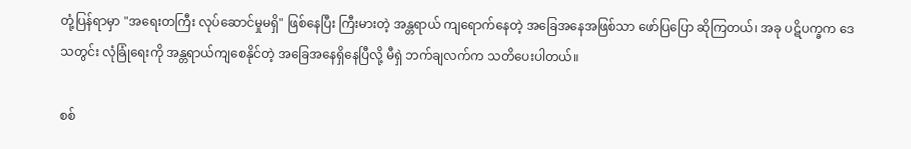တုံ့ပြန်ရာမှာ "အရေးတကြီး လုပ်ဆောင်မှုမရှိ" ဖြစ်နေပြီး ကြီးမားတဲ့ အန္တရာယ် ကျရောက်နေတဲ့ အခြေအနေအဖြစ်သာ ဖော်ပြပြော ဆိုကြတယ်၊ အခု ပဋိပက္ခက ဒေသတွင်း လုံခြုံရေးကို အန္တရာယ်ကျစေနိုင်တဲ့ အခြေအနေရှိနေပြီလို့ မီရှဲ ဘက်ချလက်က သတိပေးပါတယ်။

စစ်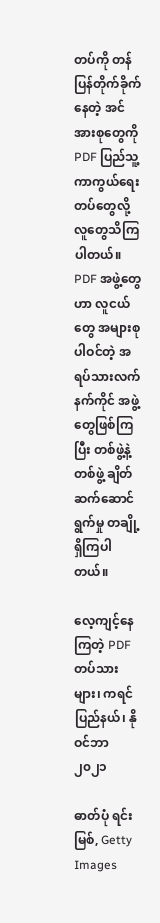တပ်ကို တန်ပြန်တိုက်ခိုက်နေတဲ့ အင်အားစုတွေကို PDF ပြည်သူ့ကာကွယ်ရေးတပ်တွေလို့ လူတွေသိကြပါတယ်။ PDF အဖွဲ့တွေဟာ လူငယ်တွေ အများစု ပါဝင်တဲ့ အရပ်သားလက်နက်ကိုင် အဖွဲ့တွေဖြစ်ကြပြီး တစ်ဖွဲ့နဲ့တစ်ဖွဲ့ ချိတ်ဆက်ဆောင်ရွက်မှု တချို့ ရှိကြပါတယ်။

လေ့ကျင့်နေကြတဲ့ PDF တပ်သားများ၊ ကရင်ပြည်နယ်၊ နိုဝင်ဘာ ၂၀၂၁

ဓာတ်ပုံ ရင်းမြစ်, Getty Images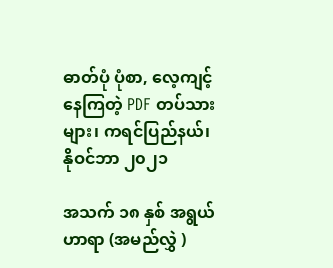ဓာတ်ပုံ ပုံစာ, လေ့ကျင့်နေကြတဲ့ PDF တပ်သားများ၊ ကရင်ပြည်နယ်၊ နိုဝင်ဘာ ၂၀၂၁

အသက် ၁၈ နှစ် အရွယ် ဟာရာ (အမည်လွှဲ )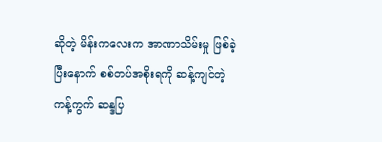ဆိုတဲ့ မိန်းကလေးက အာဏာသိမ်းမှု ဖြစ်ခဲ့ပြီးနောက် စစ်တပ်အစိုးရကို ဆန့်ကျင်တဲ့ ကန့်ကွက် ဆန္ဒပြ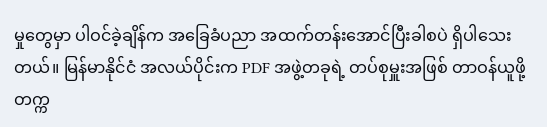မှုတွေမှာ ပါဝင်ခဲ့ချိန်က အခြေခံပညာ အထက်တန်းအောင်ပြီးခါစပဲ ရှိပါသေးတယ်။ မြန်မာနိုင်ငံ အလယ်ပိုင်းက PDF အဖွဲ့တခုရဲ့ တပ်စုမှူးအဖြစ် တာဝန်ယူဖို့ တက္က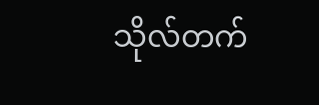သိုလ်တက်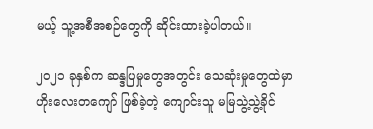မယ့် သူ့အစီအစဉ်တွေကို ဆိုင်းထားခဲ့ပါတယ်။

၂၀၂၁ ခုနှစ်က ဆန္ဒပြမှုတွေအတွင်း သေဆုံးမှုတွေထဲမှာ ဟိုးလေးတကျော် ဖြစ်ခဲ့တဲ့ ကျောင်းသူ မမြသွဲ့သွဲ့ခိုင်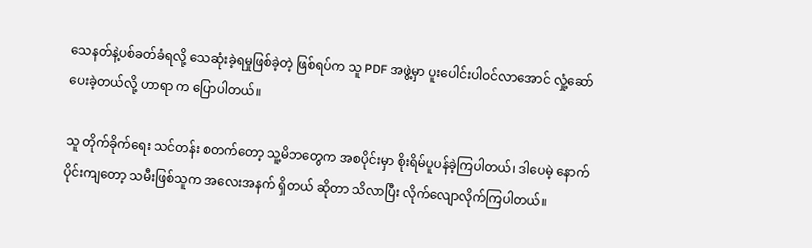သေနတ်နဲ့ပစ်ခတ်ခံရလို့ သေဆုံးခဲ့ရမှုဖြစ်ခဲ့တဲ့ ဖြစ်ရပ်က သူ PDF အဖွဲ့မှာ ပူးပေါင်းပါဝင်လာအောင် လှုံ့ဆော် ပေးခဲ့တယ်လို့ ဟာရာ က ပြောပါတယ်။

သူ တိုက်ခိုက်ရေး သင်တန်း စတက်တော့ သူ့မိဘတွေက အစပိုင်းမှာ စိုးရိမ်ပူပန်ခဲ့ကြပါတယ်၊ ဒါပေမဲ့ နောက်ပိုင်းကျတော့ သမီးဖြစ်သူက အလေးအနက် ရှိတယ် ဆိုတာ သိလာပြီး လိုက်လျောလိုက်ကြပါတယ်။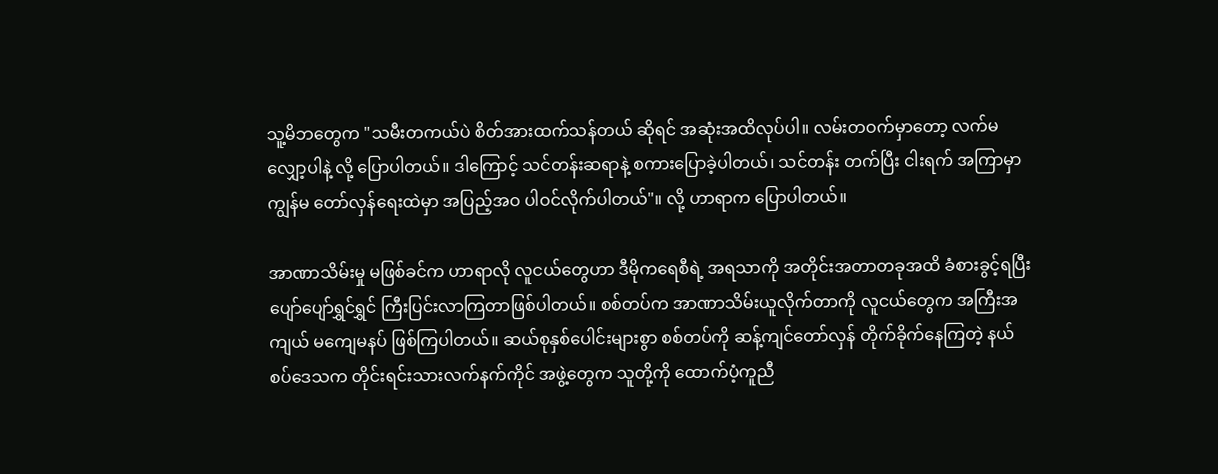သူ့မိဘတွေက "သမီးတကယ်ပဲ စိတ်အားထက်သန်တယ် ဆိုရင် အဆုံးအထိလုပ်ပါ။ လမ်းတဝက်မှာတော့ လက်မလျှော့ပါနဲ့ လို့ ပြောပါတယ်။ ဒါကြောင့် သင်တန်းဆရာနဲ့ စကားပြောခဲ့ပါတယ်၊ သင်တန်း တက်ပြီး ငါးရက် အကြာမှာ ကျွန်မ တော်လှန်ရေးထဲမှာ အပြည့်အဝ ပါဝင်လိုက်ပါတယ်"။ လို့ ဟာရာက ပြောပါတယ်။

အာဏာသိမ်းမှု မဖြစ်ခင်က ဟာရာလို လူငယ်တွေဟာ ဒီမိုကရေစီရဲ့ အရသာကို အတိုင်းအတာတခုအထိ ခံစားခွင့်ရပြီး ပျော်ပျော်ရွှင်ရွှင် ကြီးပြင်းလာကြတာဖြစ်ပါတယ်။ စစ်တပ်က အာဏာသိမ်းယူလိုက်တာကို လူငယ်တွေက အကြီးအကျယ် မကျေမနပ် ဖြစ်ကြပါတယ်။ ဆယ်စုနှစ်ပေါင်းများစွာ စစ်တပ်ကို ဆန့်ကျင်တော်လှန် တိုက်ခိုက်နေကြတဲ့ နယ်စပ်ဒေသက တိုင်းရင်းသားလက်နက်ကိုင် အဖွဲ့တွေက သူတို့ကို ထောက်ပံ့ကူညီ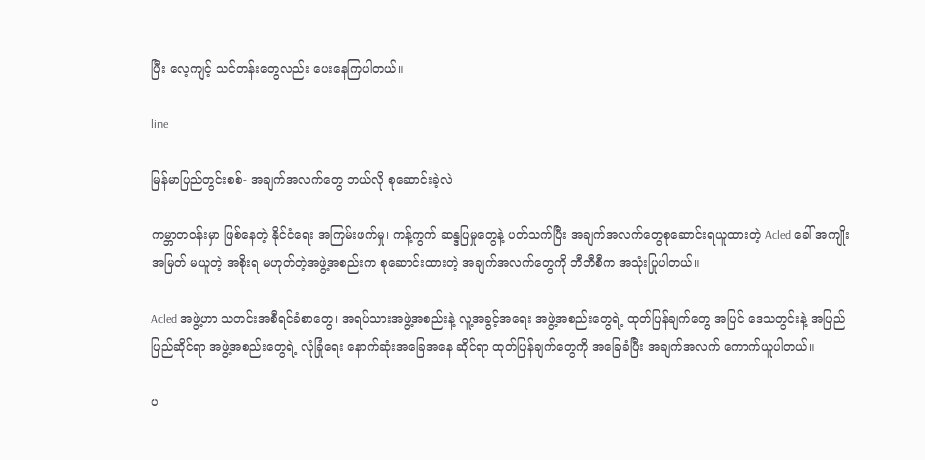ပြီး လေ့ကျင့် သင်တန်းတွေလည်း ပေးနေကြပါတယ်။

line

မြန်မာပြည်တွင်းစစ်- အချက်အလက်တွေ ဘယ်လို စုဆောင်းခဲ့လဲ

ကမ္ဘာတဝန်းမှာ ဖြစ်နေတဲ့ နိုင်ငံရေး အကြမ်းဖက်မှု၊ ကန့်ကွက် ဆန္ဒပြမှုတွေနဲ့ ပတ်သက်ပြီး အချက်အလက်တွေစုဆောင်းရယူထားတဲ့ Acled ခေါ် အကျိုးအမြတ် မယူတဲ့ အစိုးရ မဟုတ်တဲ့အဖွဲ့အစည်းက စုဆောင်းထားတဲ့ အချက်အလက်တွေကို ဘီဘီစီက အသုံးပြုပါတယ်။

Acled အဖွဲ့ဟာ သတင်းအစီရင်ခံစာတွေ၊ အရပ်သားအဖွဲ့အစည်းနဲ့ လူ့အခွင့်အရေး အဖွဲ့အစည်းတွေရဲ့ ထုတ်ပြန်ချက်တွေ အပြင် ဒေသတွင်းနဲ့ အပြည်ပြည်ဆိုင်ရာ အဖွဲ့အစည်းတွေရဲ့ လုံခြုံရေး နောက်ဆုံးအခြေအနေ ဆိုင်ရာ ထုတ်ပြန်ချက်တွေကို အခြေခံပြီး အချက်အလက် ကောက်ယူပါတယ်။

ပ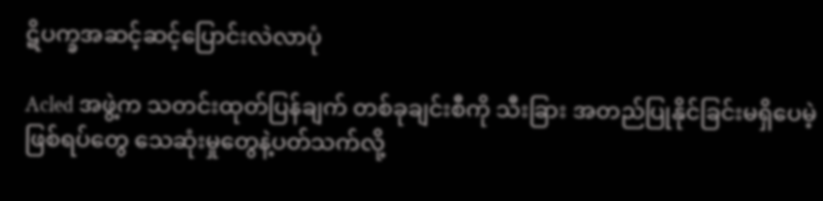ဋိပက္ခအဆင့်ဆင့်ပြောင်းလဲလာပုံ

Acled အဖွဲ့က သတင်းထုတ်ပြန်ချက် တစ်ခုချင်းစီကို သီးခြား အတည်ပြုနိုင်ခြင်းမရှိပေမဲ့ ဖြစ်ရပ်တွေ သေဆုံးမှုတွေနဲ့ပတ်သက်လို့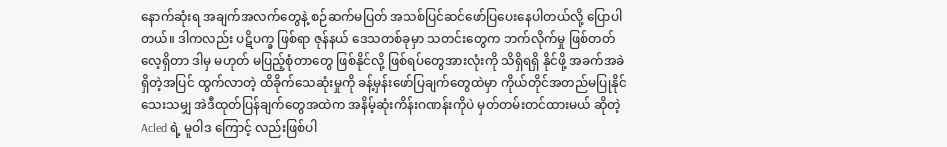နောက်ဆုံးရ အချက်အလက်တွေနဲ့ စဉ်ဆက်မပြတ် အသစ်ပြင်ဆင်ဖော်ပြပေးနေပါတယ်လို့ ပြောပါတယ်။ ဒါကလည်း ပဋိပက္ခ ဖြစ်ရာ ဇုန်နယ် ဒေသတစ်ခုမှာ သတင်းတွေက ဘက်လိုက်မှု ဖြစ်တတ်လေ့ရှိတာ ဒါမှ မဟုတ် မပြည့်စုံတာတွေ ဖြစ်နိုင်လို့ ဖြစ်ရပ်တွေအားလုံးကို သိရှိရရှိ နိုင်ဖို့ အခက်အခဲ ရှိတဲ့အပြင် ထွက်လာတဲ့ ထိခိုက်သေဆုံးမှုကို ခန့်မှန်းဖော်ပြချက်တွေထဲမှာ ကိုယ်တိုင်အတည်မပြုနိုင်သေးသမျှ အဲဒီထုတ်ပြန်ချက်တွေအထဲက အနိမ့်ဆုံးကိန်းဂဏန်းကိုပဲ မှတ်တမ်းတင်ထားမယ် ဆိုတဲ့ Acled ရဲ့ မူဝါဒ ကြောင့် လည်းဖြစ်ပါ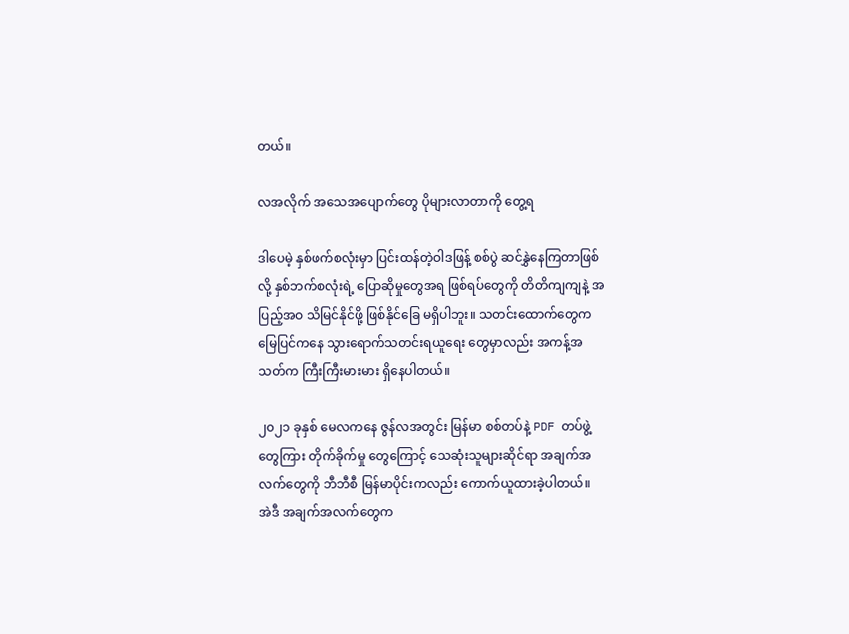တယ်။

လအလိုက် အသေအပျောက်တွေ ပိုများလာတာကို တွေ့ရ

ဒါပေမဲ့ နှစ်ဖက်စလုံးမှာ ပြင်းထန်တဲ့ဝါဒဖြန့် စစ်ပွဲ ဆင်နွှဲနေကြတာဖြစ်လို့ နှစ်ဘက်စလုံးရဲ့ ပြောဆိုမှုတွေအရ ဖြစ်ရပ်တွေကို တိတိကျကျနဲ့ အပြည့်အဝ သိမြင်နိုင်ဖို့ ဖြစ်နိုင်ခြေ မရှိပါဘူး။ သတင်းထောက်တွေက မြေပြင်ကနေ သွားရောက်သတင်းရယူရေး တွေမှာလည်း အကန့်အသတ်က ကြီးကြီးမားမား ရှိနေပါတယ်။

၂၀၂၁ ခုနှစ် မေလကနေ ဇွန်လအတွင်း မြန်မာ စစ်တပ်နဲ့ PDF တပ်ဖွဲ့တွေကြား တိုက်ခိုက်မှု တွေကြောင့် သေဆုံးသူများဆိုင်ရာ အချက်အလက်တွေကို ဘီဘီစီ မြန်မာပိုင်းကလည်း ကောက်ယူထားခဲ့ပါတယ်။ အဲဒီ အချက်အလက်တွေက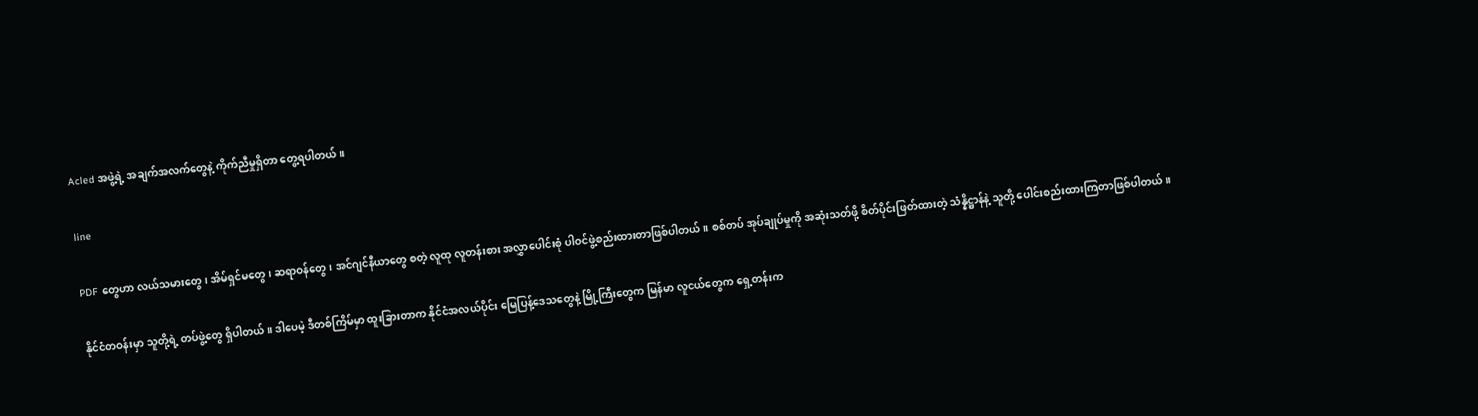Acled အဖွဲ့ရဲ့ အချက်အလက်တွေနဲ့ ကိုက်ညီမှုရှိတာ တွေ့ရပါတယ်။

line

PDF တွေဟာ လယ်သမားတွေ၊ အိမ်ရှင်မတွေ၊ ဆရာဝန်တွေ၊ အင်ဂျင်နီယာတွေ စတဲ့ လူထု လူတန်းစား အလွှာပေါင်းစုံ ပါဝင်ဖွဲ့စည်းထားတာဖြစ်ပါတယ်။ စစ်တပ် အုပ်ချုပ်မှုကို အဆုံးသတ်ဖို့ စိတ်ပိုင်းဖြတ်ထားတဲ့ သံန္နိဋ္ဌာန်နဲ့ သူတို့ ပေါင်းစည်းထားကြတာဖြစ်ပါတယ်။

နိုင်ငံတဝန်းမှာ သူတို့ရဲ့ တပ်ဖွဲ့တွေ ရှိပါတယ်။ ဒါပေမဲ့ ဒီတစ်ကြိမ်မှာ ထူးခြားတာက နိုင်ငံအလယ်ပိုင်း မြေပြန့်ဒေသတွေနဲ့ မြို့ကြီးတွေက မြန်မာ လူငယ်တွေက ရှေ့တန်းက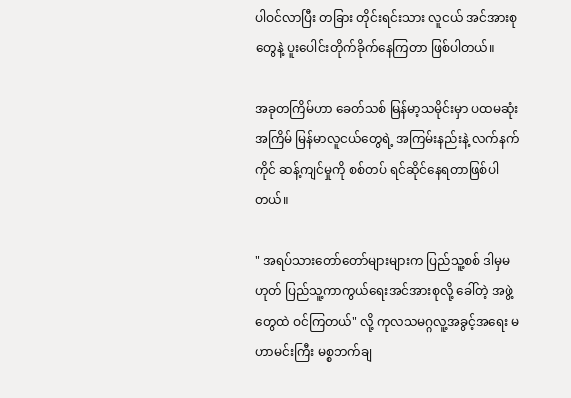ပါဝင်လာပြီး တခြား တိုင်းရင်းသား လူငယ် အင်အားစုတွေနဲ့ ပူးပေါင်းတိုက်ခိုက်နေကြတာ ဖြစ်ပါတယ်။

အခုတကြိမ်ဟာ ခေတ်သစ် မြန်မာ့သမိုင်းမှာ ပထမဆုံးအကြိမ် မြန်မာလူငယ်တွေရဲ့ အကြမ်းနည်းနဲ့ လက်နက်ကိုင် ဆန့်ကျင်မှုကို စစ်တပ် ရင်ဆိုင်နေရတာဖြစ်ပါတယ်။

" အရပ်သားတော်တော်များများက ပြည်သူ့စစ် ဒါမှမဟုတ် ပြည်သူ့ကာကွယ်ရေးအင်အားစုလို့ ခေါ်တဲ့ အဖွဲ့တွေထဲ ဝင်ကြတယ်" လို့ ကုလသမဂ္ဂလူ့အခွင့်အရေး မဟာမင်းကြီး မစ္စဘက်ချ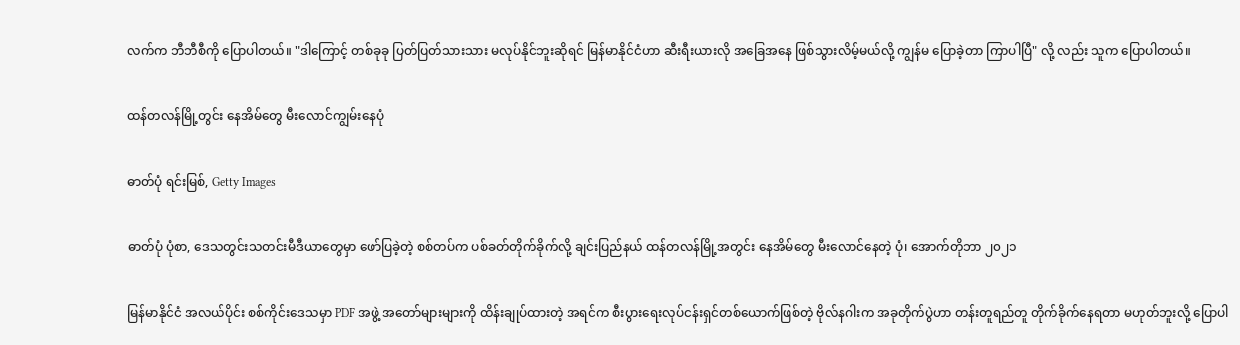လက်က ဘီဘီစီကို ပြောပါတယ်။ "ဒါကြောင့် တစ်ခုခု ပြတ်ပြတ်သားသား မလုပ်နိုင်ဘူးဆိုရင် မြန်မာနိုင်ငံဟာ ဆီးရီးယားလို အခြေအနေ ဖြစ်သွားလိမ့်မယ်လို့ ကျွန်မ ပြောခဲ့တာ ကြာပါပြီ" လို့ လည်း သူက ပြောပါတယ်။

ထန်တလန်မြို့တွင်း နေအိမ်တွေ မီးလောင်ကျွမ်းနေပုံ

ဓာတ်ပုံ ရင်းမြစ်, Getty Images

ဓာတ်ပုံ ပုံစာ, ဒေသတွင်းသတင်းမီဒီယာတွေမှာ ဖော်ပြခဲ့တဲ့ စစ်တပ်က ပစ်ခတ်တိုက်ခိုက်လို့ ချင်းပြည်နယ် ထန်တလန်မြို့အတွင်း နေအိမ်တွေ မီးလောင်နေတဲ့ ပုံ၊ အောက်တိုဘာ ၂၀၂၁

မြန်မာနိုင်ငံ အလယ်ပိုင်း စစ်ကိုင်းဒေသမှာ PDF အဖွဲ့ အတော်များများကို ထိန်းချုပ်ထားတဲ့ အရင်က စီးပွားရေးလုပ်ငန်းရှင်တစ်ယောက်ဖြစ်တဲ့ ဗိုလ်နဂါးက အခုတိုက်ပွဲဟာ တန်းတူရည်တူ တိုက်ခိုက်နေရတာ မဟုတ်ဘူးလို့ ပြောပါ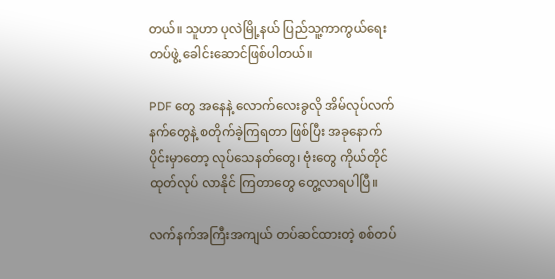တယ်။ သူဟာ ပုလဲမြို့နယ် ပြည်သူ့ကာကွယ်ရေးတပ်ဖွဲ့ ခေါင်းဆောင်ဖြစ်ပါတယ်။

PDF တွေ အနေနဲ့ လောက်လေးခွလို အိမ်လုပ်လက်နက်တွေနဲ့ စတိုက်ခဲ့ကြရတာ ဖြစ်ပြီး အခုနောက်ပိုင်းမှာတော့ လုပ်သေနတ်တွေ၊ ဗုံးတွေ ကိုယ်တိုင်ထုတ်လုပ် လာနိုင် ကြတာတွေ တွေ့လာရပါပြီ။

လက်နက်အကြီးအကျယ် တပ်ဆင်ထားတဲ့ စစ်တပ်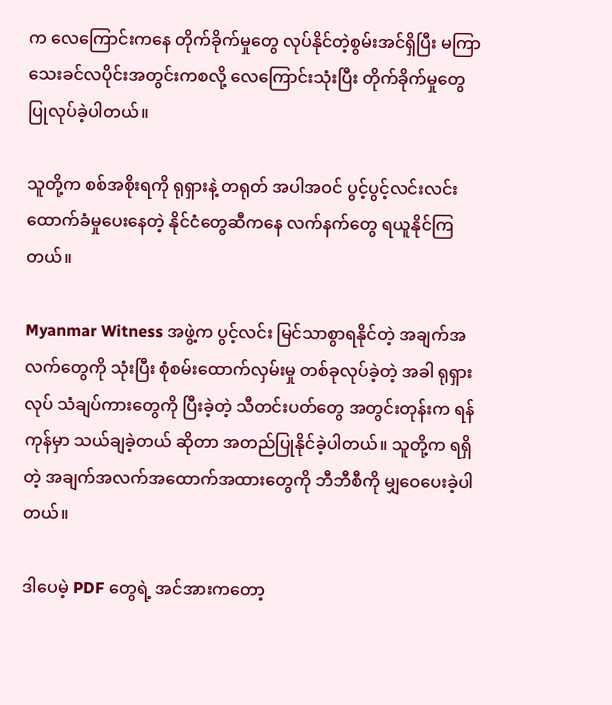က လေကြောင်းကနေ တိုက်ခိုက်မှုတွေ လုပ်နိုင်တဲ့စွမ်းအင်ရှိပြီး မကြာသေးခင်လပိုင်းအတွင်းကစလို့ လေကြောင်းသုံးပြီး တိုက်ခိုက်မှုတွေပြုလုပ်ခဲ့ပါတယ်။

သူတို့က စစ်အစိုးရကို ရုရှားနဲ့ တရုတ် အပါအဝင် ပွင့်ပွင့်လင်းလင်း ထောက်ခံမှုပေးနေတဲ့ နိုင်ငံတွေဆီကနေ လက်နက်တွေ ရယူနိုင်ကြတယ်။

Myanmar Witness အဖွဲ့က ပွင့်လင်း မြင်သာစွာရနိုင်တဲ့ အချက်အလက်တွေကို သုံးပြီး စုံစမ်းထောက်လှမ်းမှု တစ်ခုလုပ်ခဲ့တဲ့ အခါ ရုရှားလုပ် သံချပ်ကားတွေကို ပြီးခဲ့တဲ့ သီတင်းပတ်တွေ အတွင်းတုန်းက ရန်ကုန်မှာ သယ်ချခဲ့တယ် ဆိုတာ အတည်ပြုနိုင်ခဲ့ပါတယ်။ သူတို့က ရရှိတဲ့ အချက်အလက်အထောက်အထားတွေကို ဘီဘီစီကို မျှဝေပေးခဲ့ပါတယ်။

ဒါပေမဲ့ PDF တွေရဲ့ အင်အားကတော့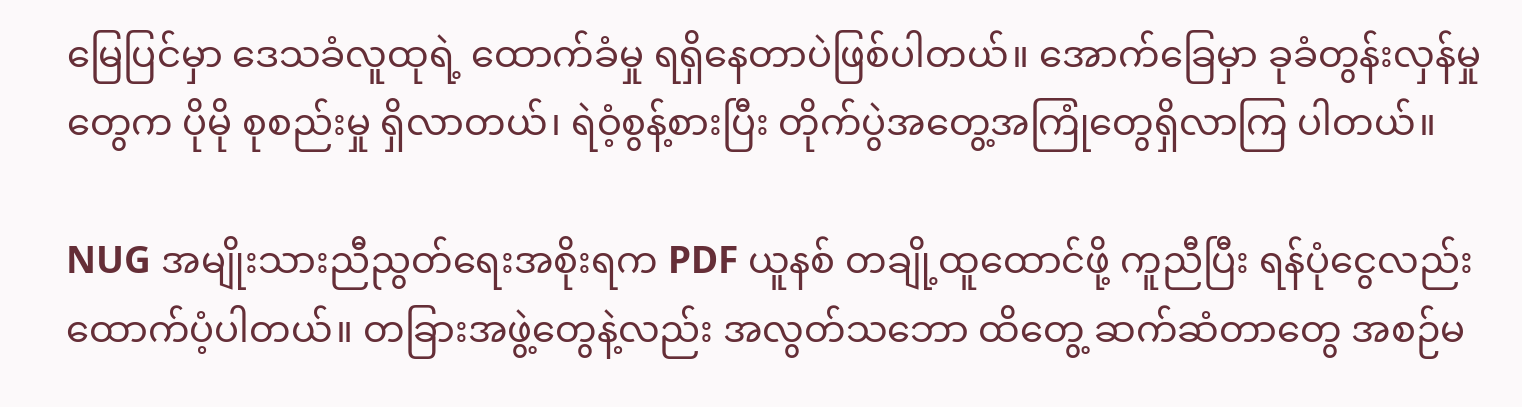မြေပြင်မှာ ဒေသခံလူထုရဲ့ ထောက်ခံမှု ရရှိနေတာပဲဖြစ်ပါတယ်။ အောက်ခြေမှာ ခုခံတွန်းလှန်မှုတွေက ပိုမို စုစည်းမှု ရှိလာတယ်၊ ရဲဝံ့စွန့်စားပြီး တိုက်ပွဲအတွေ့အကြုံတွေရှိလာကြ ပါတယ်။

NUG အမျိုးသားညီညွတ်ရေးအစိုးရက PDF ယူနစ် တချို့ထူထောင်ဖို့ ကူညီပြီး ရန်ပုံငွေလည်း ထောက်ပံ့ပါတယ်။ တခြားအဖွဲ့တွေနဲ့လည်း အလွတ်သဘော ထိတွေ့ ဆက်ဆံတာတွေ အစဉ်မ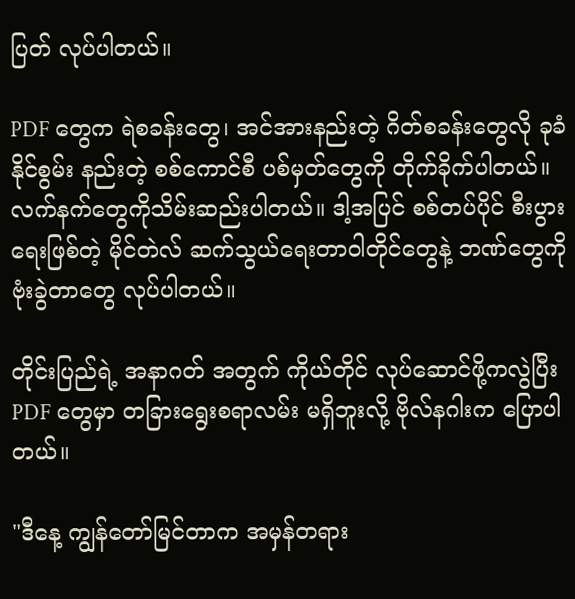ပြတ် လုပ်ပါတယ်။

PDF တွေက ရဲစခန်းတွေ၊ အင်အားနည်းတဲ့ ဂိတ်စခန်းတွေလို ခုခံနိုင်စွမ်း နည်းတဲ့ စစ်ကောင်စီ ပစ်မှတ်တွေကို တိုက်ခိုက်ပါတယ်။ လက်နက်တွေကိုသိမ်းဆည်းပါတယ်။ ဒါ့အပြင် စစ်တပ်ပိုင် စီးပွားရေးဖြစ်တဲ့ မိုင်တဲလ် ဆက်သွယ်ရေးတာဝါတိုင်တွေနဲ့ ဘဏ်တွေကို ဗုံးခွဲတာတွေ လုပ်ပါတယ်။

တိုင်းပြည်ရဲ့ အနာဂတ် အတွက် ကိုယ်တိုင် လုပ်ဆောင်ဖို့ကလွဲပြီး PDF တွေမှာ တခြားရွေးစရာလမ်း မရှိဘူးလို့ ဗိုလ်နဂါးက ပြောပါတယ်။

"ဒီနေ့ ကျွန်တော်မြင်တာက အမှန်တရား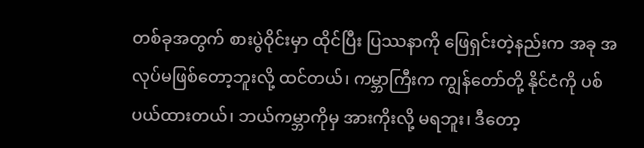တစ်ခုအတွက် စားပွဲဝိုင်းမှာ ထိုင်ပြီး ပြဿနာကို ဖြေရှင်းတဲ့နည်းက အခု အလုပ်မဖြစ်တော့ဘူးလို့ ထင်တယ်၊ ကမ္ဘာကြီးက ကျွန်တော်တို့ နိုင်ငံကို ပစ်ပယ်ထားတယ်၊ ဘယ်ကမ္ဘာကိုမှ အားကိုးလို့ မရဘူး၊ ဒီတော့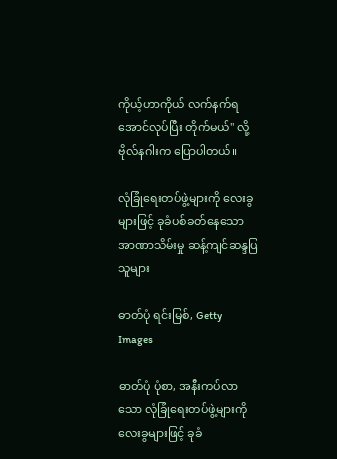ကိုယ့်ဟာကိုယ် လက်နက်ရအောင်လုပ်ပြီး တိုက်မယ်" လို့ ဗိုလ်နဂါးက ပြောပါတယ်။

လုံခြုံရေးတပ်ဖွဲ့များကို လေးခွများဖြင့် ခုခံပစ်ခတ်နေသော အာဏာသိမ်းမှု ဆန့်ကျင်ဆန္ဒပြသူများ

ဓာတ်ပုံ ရင်းမြစ်, Getty Images

ဓာတ်ပုံ ပုံစာ, အနီးကပ်လာသော လုံခြုံရေးတပ်ဖွဲ့များကို လေးခွများဖြင့် ခုခံ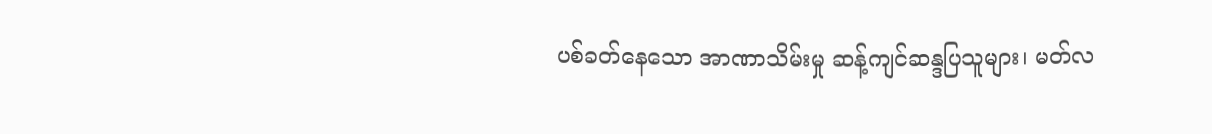ပစ်ခတ်နေသော အာဏာသိမ်းမှု ဆန့်ကျင်ဆန္ဒပြသူများ၊ မတ်လ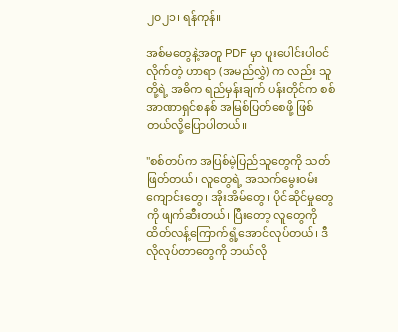၂၀၂၁၊ ရန်ကုန်။

အစ်မတွေနဲ့အတူ PDF မှာ ပူးပေါင်းပါဝင်လိုက်တဲ့ ဟာရာ (အမည်လွှဲ) က လည်း သူတို့ရဲ့ အဓိက ရည်မှန်းချက် ပန်းတိုင်က စစ်အာဏာရှင်စနစ် အမြစ်ပြတ်စေဖို့ ဖြစ်တယ်လို့ပြောပါတယ်။

"စစ်တပ်က အပြစ်မဲ့ပြည်သူတွေကို သတ်ဖြတ်တယ်၊ လူတွေရဲ့ အသက်မွေးဝမ်းကျောင်းတွေ၊ အိုးအိမ်တွေ၊ ပိုင်ဆိုင်မှုတွေကို ဖျက်ဆီးတယ်၊ ပြီးတော့ လူတွေကို ထိတ်လန့်ကြောက်ရွံ့အောင်လုပ်တယ်၊ ဒီလိုလုပ်တာတွေကို ဘယ်လို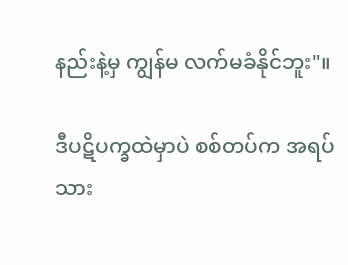နည်းနဲ့မှ ကျွန်မ လက်မခံနိုင်ဘူး"။

ဒီပဋိပက္ခထဲမှာပဲ စစ်တပ်က အရပ်သား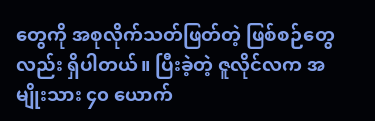တွေကို အစုလိုက်သတ်ဖြတ်တဲ့ ဖြစ်စဉ်တွေလည်း ရှိပါတယ်။ ပြီးခဲ့တဲ့ ဇူလိုင်လက အမျိုးသား ၄၀ ယောက်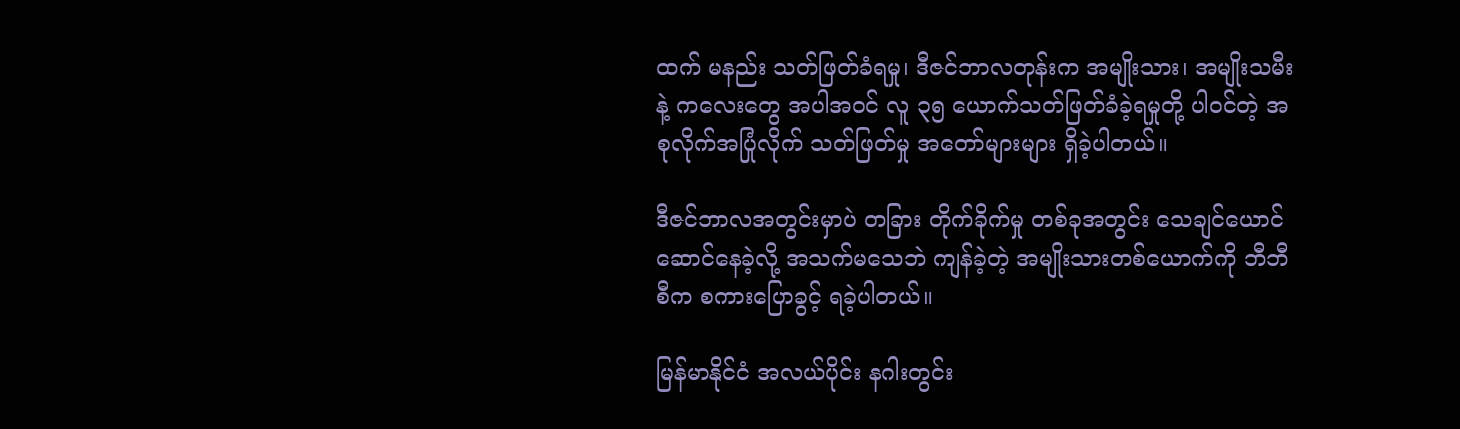ထက် မနည်း သတ်ဖြတ်ခံရမှု၊ ဒီဇင်ဘာလတုန်းက အမျိုးသား၊ အမျိုးသမီး နဲ့ ကလေးတွေ အပါအဝင် လူ ၃၅ ယောက်သတ်ဖြတ်ခံခဲ့ရမှုတို့ ပါဝင်တဲ့ အစုလိုက်အပြုံလိုက် သတ်ဖြတ်မှု အတော်များများ ရှိခဲ့ပါတယ်။

ဒီဇင်ဘာလအတွင်းမှာပဲ တခြား တိုက်ခိုက်မှု တစ်ခုအတွင်း သေချင်ယောင် ဆောင်နေခဲ့လို့ အသက်မသေဘဲ ကျန်ခဲ့တဲ့ အမျိုးသားတစ်ယောက်ကို ဘီဘီစီက စကားပြောခွင့် ရခဲ့ပါတယ်။

မြန်မာနိုင်ငံ အလယ်ပိုင်း နဂါးတွင်း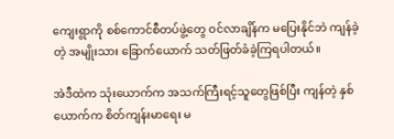ကျေးရွာကို စစ်ကောင်စီတပ်ဖွဲ့တွေ ဝင်လာချိန်က မပြေးနိုင်ဘဲ ကျန်ခဲ့တဲ့ အမျိုးသား ခြောက်ယောက် သတ်ဖြတ်ခံခဲ့ကြရပါတယ်။

အဲဒီထဲက သုံးယောက်က အသက်ကြီးရင့်သူတွေဖြစ်ပြီး ကျန်တဲ့ နှစ် ယောက်က စိတ်ကျန်းမာရေး မ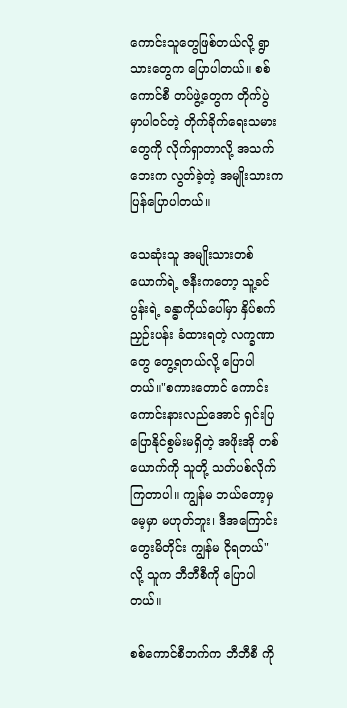ကောင်းသူတွေဖြစ်တယ်လို့ ရွာသားတွေက ပြောပါတယ်။ စစ်ကောင်စီ တပ်ဖွဲ့တွေက တိုက်ပွဲ မှာပါဝင်တဲ့ တိုက်ခိုက်ရေးသမားတွေကို လိုက်ရှာတာလို့ အသက်ဘေးက လွတ်ခဲ့တဲ့ အမျိုးသားက ပြန်ပြောပါတယ်။

သေဆုံးသူ အမျိုးသားတစ်ယောက်ရဲ့ ဇနီးကတော့ သူ့ခင်ပွန်းရဲ့ ခန္ဓာကိုယ်ပေါ်မှာ နှိပ်စက် ညှဉ်းပန်း ခံထားရတဲ့ လက္ခဏာတွေ တွေ့ရတယ်လို့ ပြောပါတယ်။"စကားတောင် ကောင်းကောင်းနားလည်အောင် ရှင်းပြ ပြောနိုင်စွမ်းမရှိတဲ့ အဖိုးအို တစ်ယောက်ကို သူတို့ သတ်ပစ်လိုက်ကြတာပါ။ ကျွန်မ ဘယ်တော့မှ မေ့မှာ မဟုတ်ဘူး၊ ဒီအကြောင်း တွေးမိတိုင်း ကျွန်မ ငိုရတယ်" လို့ သူက ဘီဘီစီကို ပြောပါတယ်။

စစ်ကောင်စီဘက်က ဘီဘီစီ ကို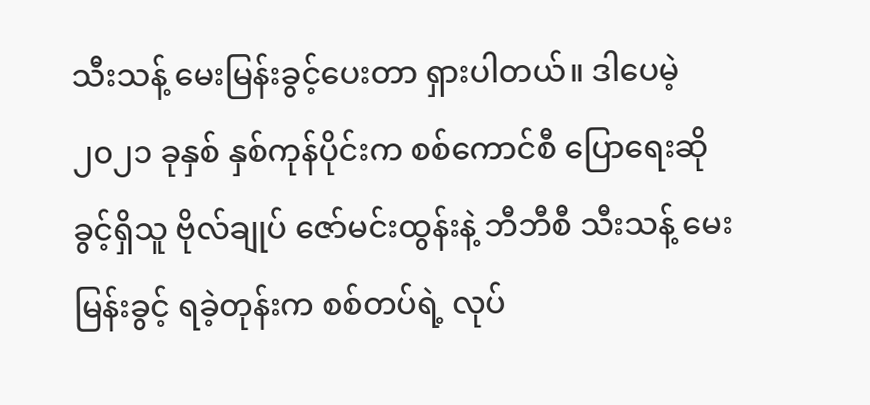သီးသန့် မေးမြန်းခွင့်ပေးတာ ရှားပါတယ်။ ဒါပေမဲ့ ၂၀၂၁ ခုနှစ် နှစ်ကုန်ပိုင်းက စစ်ကောင်စီ ပြောရေးဆိုခွင့်ရှိသူ ဗိုလ်ချုပ် ဇော်မင်းထွန်းနဲ့ ဘီဘီစီ သီးသန့် မေးမြန်းခွင့် ရခဲ့တုန်းက စစ်တပ်ရဲ့ လုပ်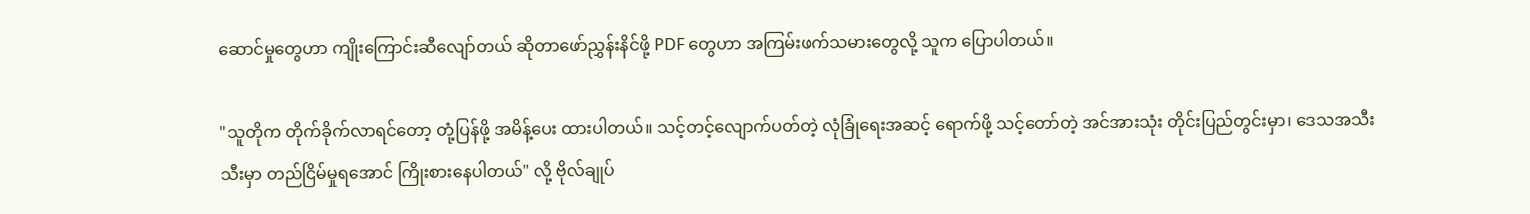ဆောင်မှုတွေဟာ ကျိုးကြောင်းဆီလျော်တယ် ဆိုတာဖော်ညွှန်းနိင်ဖို့ PDF တွေဟာ အကြမ်းဖက်သမားတွေလို့ သူက ပြောပါတယ်။

"သူတိုက တိုက်ခိုက်လာရင်တော့ တုံ့ပြန်ဖို့ အမိန့်ပေး ထားပါတယ်။ သင့်တင့်လျောက်ပတ်တဲ့ လုံခြုံရေးအဆင့် ရောက်ဖို့ သင့်တော်တဲ့ အင်အားသုံး တိုင်းပြည်တွင်းမှာ၊ ဒေသအသီးသီးမှာ တည်ငြိမ်မှုရအောင် ကြိုးစားနေပါတယ်" လို့ ဗိုလ်ချုပ်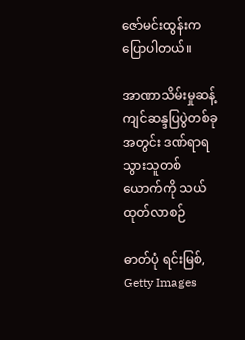ဇော်မင်းထွန်းက ပြောပါတယ်။

အာဏာသိမ်းမှုဆန့်ကျင်ဆန္ဒပြပွဲတစ်ခုအတွင်း ဒဏ်ရာရသွားသူတစ်ယောက်ကို သယ်ထုတ်လာစဉ်

ဓာတ်ပုံ ရင်းမြစ်, Getty Images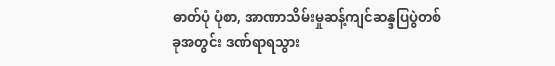ဓာတ်ပုံ ပုံစာ, အာဏာသိမ်းမှုဆန့်ကျင်ဆန္ဒပြပွဲတစ်ခုအတွင်း ဒဏ်ရာရသွား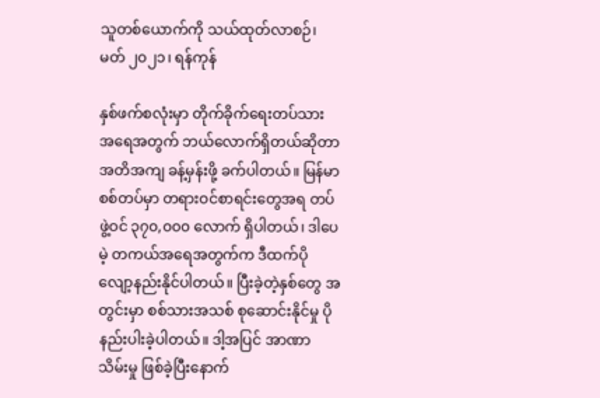သူတစ်ယောက်ကို သယ်ထုတ်လာစဉ်၊ မတ် ၂၀၂၁၊ ရန်ကုန်

နှစ်ဖက်စလုံးမှာ တိုက်ခိုက်ရေးတပ်သား အရေအတွက် ဘယ်လောက်ရှိတယ်ဆိုတာ အတိအကျ ခန့်မှန်းဖို့ ခက်ပါတယ်။ မြန်မာ စစ်တပ်မှာ တရားဝင်စာရင်းတွေအရ တပ်ဖွဲ့ဝင် ၃၇၀,၀၀၀ လောက် ရှိပါတယ်၊ ဒါပေမဲ့ တကယ်အရေအတွက်က ဒီထက်ပိုလျော့နည်းနိုင်ပါတယ်။ ပြီးခဲ့တဲ့နှစ်တွေ အတွင်းမှာ စစ်သားအသစ် စုဆောင်းနိုင်မှု ပိုနည်းပါးခဲ့ပါတယ်။ ဒါ့အပြင် အာဏာသိမ်းမှု ဖြစ်ခဲ့ပြီးနောက်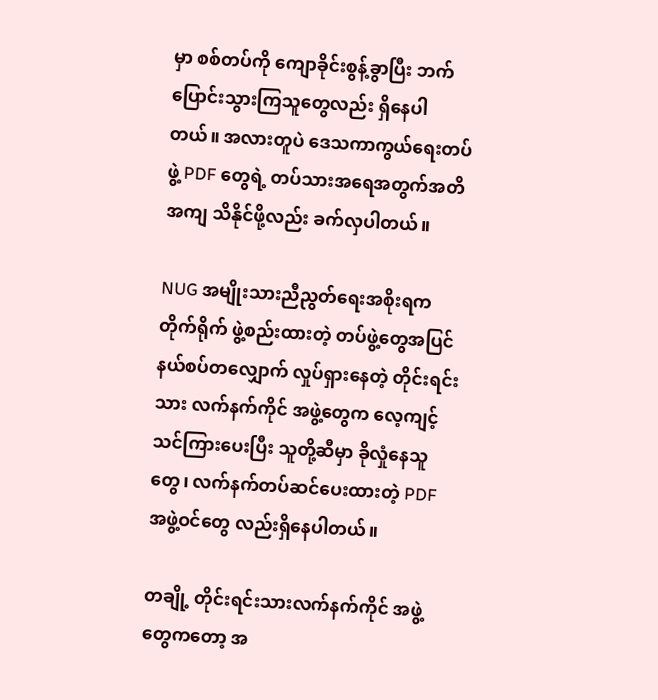မှာ စစ်တပ်ကို ကျောခိုင်းစွန့်ခွာပြီး ဘက်ပြောင်းသွားကြသူတွေလည်း ရှိနေပါတယ်။ အလားတူပဲ ဒေသကာကွယ်ရေးတပ်ဖွဲ့ PDF တွေရဲ့ တပ်သားအရေအတွက်အတိအကျ သိနိုင်ဖို့လည်း ခက်လှပါတယ်။

NUG အမျိုးသားညီညွတ်ရေးအစိုးရက တိုက်ရိုက် ဖွဲ့စည်းထားတဲ့ တပ်ဖွဲ့တွေအပြင် နယ်စပ်တလျှောက် လှုပ်ရှားနေတဲ့ တိုင်းရင်းသား လက်နက်ကိုင် အဖွဲ့တွေက လေ့ကျင့်သင်ကြားပေးပြီး သူတို့ဆီမှာ ခိုလှုံနေသူတွေ၊ လက်နက်တပ်ဆင်ပေးထားတဲ့ PDF အဖွဲ့ဝင်တွေ လည်းရှိနေပါတယ်။

တချို့ တိုင်းရင်းသားလက်နက်ကိုင် အဖွဲ့တွေကတော့ အ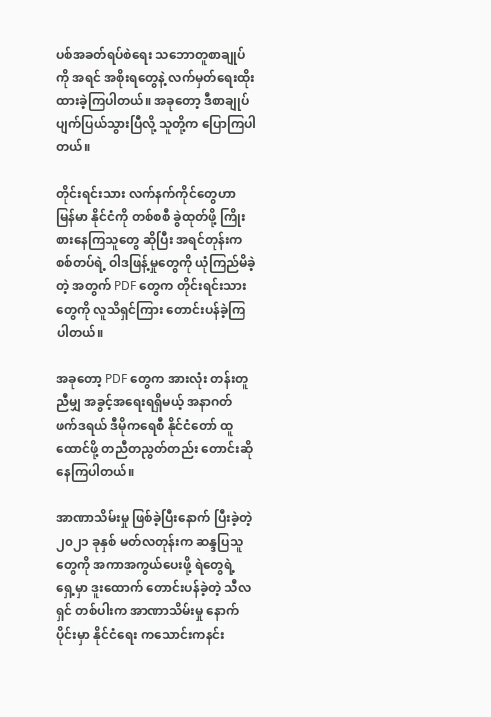ပစ်အခတ်ရပ်စဲရေး သဘောတူစာချုပ်ကို အရင် အစိုးရတွေနဲ့ လက်မှတ်ရေးထိုး ထားခဲ့ကြပါတယ်။ အခုတော့ ဒီစာချုပ် ပျက်ပြယ်သွားပြီလို့ သူတို့က ပြောကြပါတယ်။

တိုင်းရင်းသား လက်နက်ကိုင်တွေဟာ မြန်မာ နိုင်ငံကို တစ်စစီ ခွဲထုတ်ဖို့ ကြိုးစားနေကြသူတွေ ဆိုပြီး အရင်တုန်းက စစ်တပ်ရဲ့ ဝါဒဖြန့်မှုတွေကို ယုံကြည်မိခဲ့တဲ့ အတွက် PDF တွေက တိုင်းရင်းသား တွေကို လူသိရှင်ကြား တောင်းပန်ခဲ့ကြပါတယ်။

အခုတော့ PDF တွေက အားလုံး တန်းတူညီမျှ အခွင့်အရေးရရှိမယ့် အနာဂတ် ဖက်ဒရယ် ဒီမိုကရေစီ နိုင်ငံတော် ထူထောင်ဖို့ တညီတညွတ်တည်း တောင်းဆိုနေကြပါတယ်။

အာဏာသိမ်းမှု ဖြစ်ခဲ့ပြီးနောက် ပြီးခဲ့တဲ့ ၂၀၂၁ ခုနှစ် မတ်လတုန်းက ဆန္ဒပြသူတွေကို အကာအကွယ်ပေးဖို့ ရဲတွေရဲ့ ရှေ့မှာ ဒူးထောက် တောင်းပန်ခဲ့တဲ့ သီလရှင် တစ်ပါးက အာဏာသိမ်းမှု နောက်ပိုင်းမှာ နိုင်ငံရေး ကသောင်းကနင်း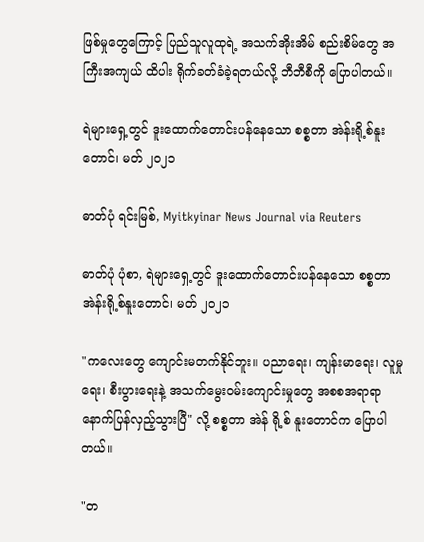ဖြစ်မှုတွေကြောင့် ပြည်သူလူထုရဲ့ အသက်အိုးအိမ် စည်းစိမ်တွေ အကြီးအကျယ် ထိပါး ရိုက်ခတ်ခံခဲ့ရတယ်လို့ ဘီဘီစီကို ပြောပါတယ်။

ရဲများရှေ့တွင် ဒူးထောက်တောင်းပန်နေသော စစ္စတာ အဲန်းရို့စ်နူးတောင်၊ မတ် ၂၀၂၁

ဓာတ်ပုံ ရင်းမြစ်, Myitkyinar News Journal via Reuters

ဓာတ်ပုံ ပုံစာ, ရဲများရှေ့တွင် ဒူးထောက်တောင်းပန်နေသော စစ္စတာ အဲန်းရို့စ်နူးတောင်၊ မတ် ၂၀၂၁

"ကလေးတွေ ကျောင်းမတက်နိုင်ဘူး။ ပညာရေး၊ ကျန်းမာရေး၊ လူမှုရေး၊ စီးပွားရေးနဲ့ အသက်မွေးဝမ်းကျောင်းမှုတွေ အစစအရာရာ နောက်ပြန်လှည့်သွားပြီ" လို့ စစ္စတာ အဲန် ရို့စ် နူးတောင်က ပြောပါတယ်။

"တ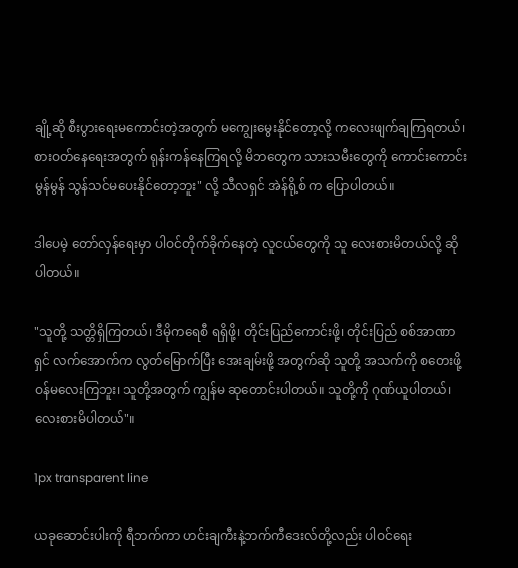ချို့ဆို စီးပွားရေးမကောင်းတဲ့အတွက် မကျွေးမွေးနိုင်တော့လို့ ကလေးဖျက်ချကြရတယ်၊ စားဝတ်နေရေးအတွက် ရုန်းကန်နေကြရလို့ မိဘတွေက သားသမီးတွေကို ကောင်းကောင်းမွန်မွန် သွန်သင်မပေးနိုင်တော့ဘူး" လို့ သီလရှင် အဲန်ရို့စ် က ပြောပါတယ်။

ဒါပေမဲ့ တော်လှန်ရေးမှာ ပါဝင်တိုက်ခိုက်နေတဲ့ လူငယ်တွေကို သူ လေးစားမိတယ်လို့ ဆိုပါတယ်။

"သူတို့ သတ္တိရှိကြတယ်၊ ဒီမိုကရေစီ ရရှိဖို့၊ တိုင်းပြည်ကောင်းဖို့၊ တိုင်းပြည် စစ်အာဏာရှင် လက်အောက်က လွတ်မြောက်ပြီး အေးချမ်းဖို့ အတွက်ဆို သူတို့ အသက်ကို စတေးဖို့ဝန်မလေးကြဘူး၊ သူတို့အတွက် ကျွန်မ ဆုတောင်းပါတယ်။ သူတို့ကို ဂုဏ်ယူပါတယ်၊ လေးစားမိပါတယ်"။

1px transparent line

ယခုဆောင်းပါးကို ရီဘက်ကာ ဟင်းချကီးနဲ့ဘက်ကီဒေးလ်တို့လည်း ပါဝင်ရေး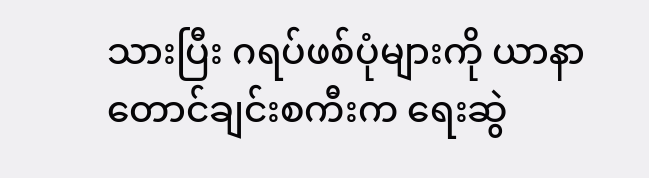သားပြီး ဂရပ်ဖစ်ပုံများကို ယာနာတောင်ချင်းစကီးက ရေးဆွဲ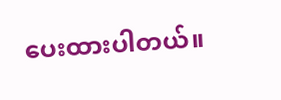ပေးထားပါတယ်။